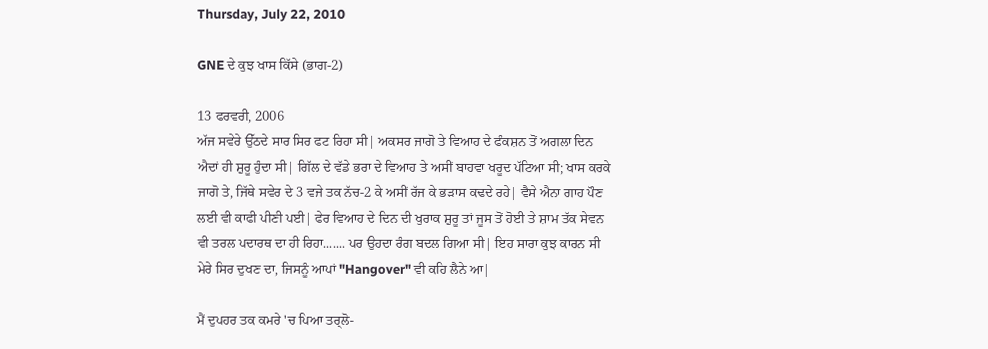Thursday, July 22, 2010

GNE ਦੇ ਕੁਝ ਖਾਸ ਕਿੱਸੇ (ਭਾਗ-2)

13 ਫਰਵਰੀ, 2006
ਅੱਜ ਸਵੇਰੇ ਉੱਠਦੇ ਸਾਰ ਸਿਰ ਫਟ ਰਿਹਾ ਸੀ| ਅਕਸਰ ਜਾਗੋ ਤੇ ਵਿਆਹ ਦੇ ਫੰਕਸ਼ਨ ਤੋਂ ਅਗਲਾ ਦਿਨ ਐਦਾਂ ਹੀ ਸ਼ੁਰੂ ਹੁੰਦਾ ਸੀ| ਗਿੱਲ ਦੇ ਵੱਡੇ ਭਰਾ ਦੇ ਵਿਆਹ ਤੇ ਅਸੀਂ ਬਾਹਵਾ ਖਰੂਦ ਪੱਟਿਆ ਸੀ; ਖਾਸ ਕਰਕੇ ਜਾਗੋ ਤੇ, ਜਿੱਥੇ ਸਵੇਰ ਦੇ 3 ਵਜੇ ਤਕ ਨੱਚ-2 ਕੇ ਅਸੀਂ ਰੱਜ ਕੇ ਭੜਾਸ ਕਢਦੇ ਰਹੇ| ਵੈਸੇ ਐਨਾ ਗਾਹ ਪੌਣ ਲਈ ਵੀ ਕਾਫੀ ਪੀਣੀ ਪਈ| ਫੇਰ ਵਿਆਹ ਦੇ ਦਿਨ ਦੀ ਖੁਰਾਕ ਸ਼ੁਰੂ ਤਾਂ ਜੂਸ ਤੋਂ ਹੋਈ ਤੇ ਸ਼ਾਮ ਤੱਕ ਸੇਵਨ ਵੀ ਤਰਲ ਪਦਾਰਥ ਦਾ ਹੀ ਰਿਹਾ....... ਪਰ ਉਹਦਾ ਰੰਗ ਬਦਲ ਗਿਆ ਸੀ| ਇਹ ਸਾਰਾ ਕੁਝ ਕਾਰਨ ਸੀ ਮੇਰੇ ਸਿਰ ਦੁਖਣ ਦਾ, ਜਿਸਨੂੰ ਆਪਾਂ "Hangover" ਵੀ ਕਹਿ ਲੈਨੇ ਆ|

ਮੈਂ ਦੁਪਹਰ ਤਕ ਕਮਰੇ 'ਚ ਪਿਆ ਤਰ੍ਲੋ-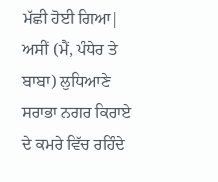ਮੱਛੀ ਹੋਈ ਗਿਆ| ਅਸੀਂ (ਮੈਂ, ਪੰਧੇਰ ਤੇ ਬਾਬਾ) ਲੁਧਿਆਣੇ ਸਰਾਭਾ ਨਗਰ ਕਿਰਾਏ ਦੇ ਕਮਰੇ ਵਿੱਚ ਰਹਿੰਦੇ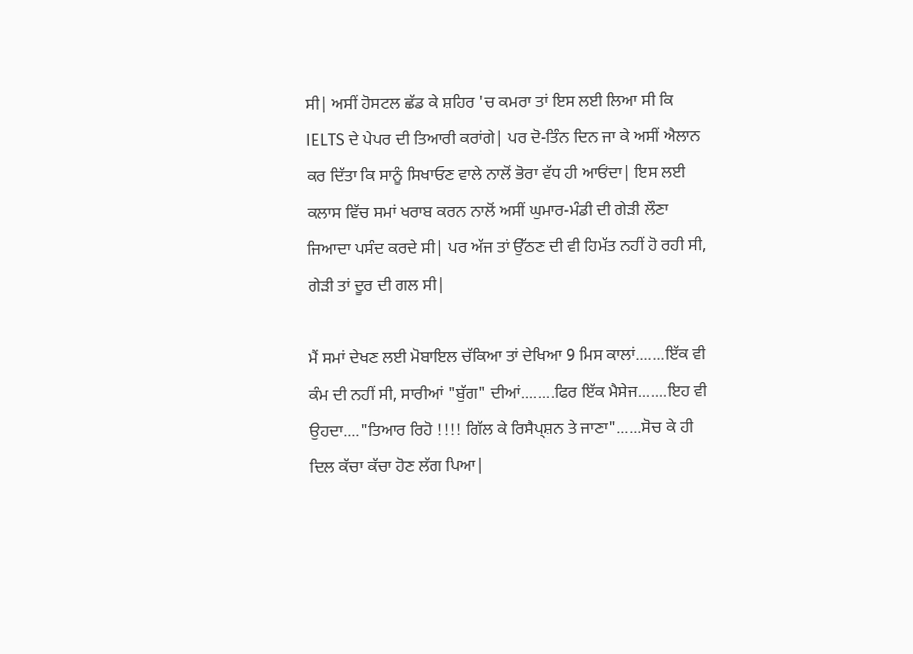ਸੀ| ਅਸੀਂ ਹੋਸਟਲ ਛੱਡ ਕੇ ਸ਼ਹਿਰ 'ਚ ਕਮਰਾ ਤਾਂ ਇਸ ਲਈ ਲਿਆ ਸੀ ਕਿ IELTS ਦੇ ਪੇਪਰ ਦੀ ਤਿਆਰੀ ਕਰਾਂਗੇ| ਪਰ ਦੋ-ਤਿੰਨ ਦਿਨ ਜਾ ਕੇ ਅਸੀਂ ਐਲਾਨ ਕਰ ਦਿੱਤਾ ਕਿ ਸਾਨੂੰ ਸਿਖਾਓਣ ਵਾਲੇ ਨਾਲੋਂ ਭੋਰਾ ਵੱਧ ਹੀ ਆਓਂਦਾ| ਇਸ ਲਈ ਕਲਾਸ ਵਿੱਚ ਸਮਾਂ ਖਰਾਬ ਕਰਨ ਨਾਲੋਂ ਅਸੀਂ ਘੁਮਾਰ-ਮੰਡੀ ਦੀ ਗੇੜੀ ਲੌਣਾ ਜਿਆਦਾ ਪਸੰਦ ਕਰਦੇ ਸੀ| ਪਰ ਅੱਜ ਤਾਂ ਉੱਠਣ ਦੀ ਵੀ ਹਿਮੱਤ ਨਹੀਂ ਹੋ ਰਹੀ ਸੀ, ਗੇੜੀ ਤਾਂ ਦੂਰ ਦੀ ਗਲ ਸੀ|

ਮੈਂ ਸਮਾਂ ਦੇਖਣ ਲਈ ਮੋਬਾਇਲ ਚੱਕਿਆ ਤਾਂ ਦੇਖਿਆ 9 ਮਿਸ ਕਾਲਾਂ.......ਇੱਕ ਵੀ ਕੰਮ ਦੀ ਨਹੀਂ ਸੀ, ਸਾਰੀਆਂ "ਬੁੱਗ" ਦੀਆਂ........ਫਿਰ ਇੱਕ ਮੈਸੇਜ.......ਇਹ ਵੀ ਉਹਦਾ...."ਤਿਆਰ ਰਿਹੋ !!!! ਗਿੱਲ ਕੇ ਰਿਸੈਪ੍ਸ਼ਨ ਤੇ ਜਾਣਾ"......ਸੋਚ ਕੇ ਹੀ ਦਿਲ ਕੱਚਾ ਕੱਚਾ ਹੋਣ ਲੱਗ ਪਿਆ|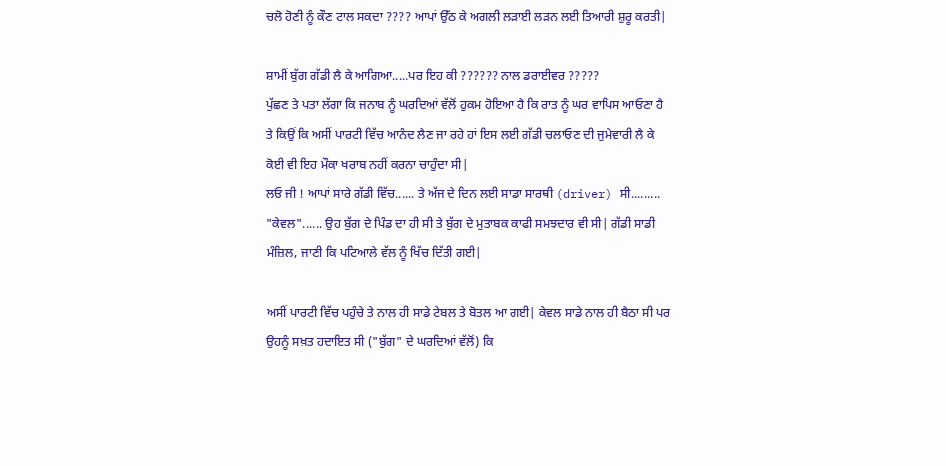ਚਲੋ ਹੋਣੀ ਨੂੰ ਕੌਣ ਟਾਲ ਸਕਦਾ ???? ਆਪਾਂ ਉੱਠ ਕੇ ਅਗਲੀ ਲੜਾਈ ਲੜਨ ਲਈ ਤਿਆਰੀ ਸ਼ੁਰੂ ਕਰਤੀ|

ਸ਼ਾਮੀਂ ਬੁੱਗ ਗੱਡੀ ਲੈ ਕੇ ਆਗਿਆ.....ਪਰ ਇਹ ਕੀ ?????? ਨਾਲ ਡਰਾਈਵਰ ?????
ਪੁੱਛਣ ਤੇ ਪਤਾ ਲੱਗਾ ਕਿ ਜਨਾਬ ਨੂੰ ਘਰਦਿਆਂ ਵੱਲੋਂ ਹੁਕਮ ਹੋਇਆ ਹੈ ਕਿ ਰਾਤ ਨੂੰ ਘਰ ਵਾਪਿਸ ਆਓਣਾ ਹੈ ਤੇ ਕਿਉਂ ਕਿ ਅਸੀਂ ਪਾਰਟੀ ਵਿੱਚ ਆਨੰਦ ਲੈਣ ਜਾ ਰਹੇ ਹਾਂ ਇਸ ਲਈ ਗੱਡੀ ਚਲਾਓਣ ਦੀ ਜੁਮੇਵਾਰੀ ਲੈ ਕੇ ਕੋਈ ਵੀ ਇਹ ਮੌਕਾ ਖਰਾਬ ਨਹੀਂ ਕਰਨਾ ਚਾਹੁੰਦਾ ਸੀ|
ਲਓ ਜੀ ! ਆਪਾਂ ਸਾਰੇ ਗੱਡੀ ਵਿੱਚ...... ਤੇ ਅੱਜ ਦੇ ਦਿਨ ਲਈ ਸਾਡਾ ਸਾਰਥੀ (driver) ਸੀ......... "ਕੇਵਲ"...... ਉਹ ਬੁੱਗ ਦੇ ਪਿੰਡ ਦਾ ਹੀ ਸੀ ਤੇ ਬੁੱਗ ਦੇ ਮੁਤਾਬਕ ਕਾਫੀ ਸਮਝਦਾਰ ਵੀ ਸੀ| ਗੱਡੀ ਸਾਡੀ ਮੰਜ਼ਿਲ, ਜਾਣੀ ਕਿ ਪਟਿਆਲੇ ਵੱਲ ਨੂੰ ਖਿੱਚ ਦਿੱਤੀ ਗਈ|

ਅਸੀਂ ਪਾਰਟੀ ਵਿੱਚ ਪਹੁੰਚੇ ਤੇ ਨਾਲ ਹੀ ਸਾਡੇ ਟੇਬਲ ਤੇ ਬੋਤਲ ਆ ਗਈ| ਕੇਵਲ ਸਾਡੇ ਨਾਲ ਹੀ ਬੈਠਾ ਸੀ ਪਰ ਉਹਨੂੰ ਸਖ਼ਤ ਹਦਾਇਤ ਸੀ ("ਬੁੱਗ" ਦੇ ਘਰਦਿਆਂ ਵੱਲੋਂ) ਕਿ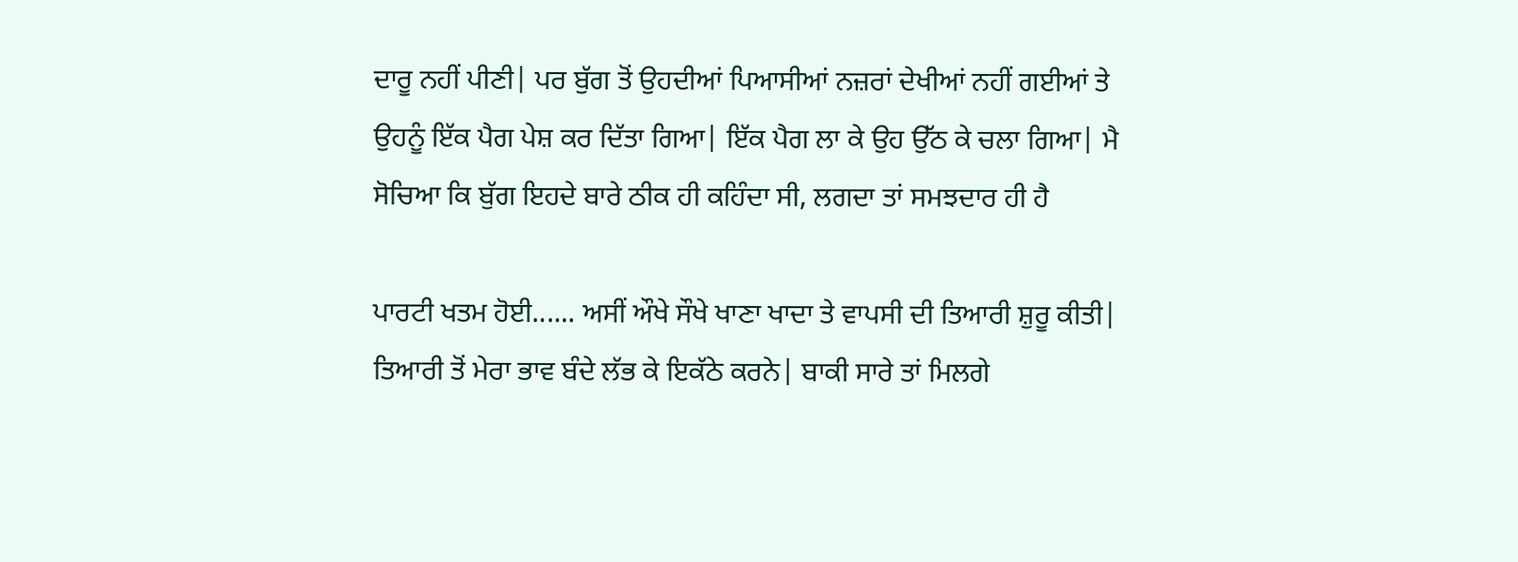ਦਾਰੂ ਨਹੀਂ ਪੀਣੀ| ਪਰ ਬੁੱਗ ਤੋਂ ਉਹਦੀਆਂ ਪਿਆਸੀਆਂ ਨਜ਼ਰਾਂ ਦੇਖੀਆਂ ਨਹੀਂ ਗਈਆਂ ਤੇ ਉਹਨੂੰ ਇੱਕ ਪੈਗ ਪੇਸ਼ ਕਰ ਦਿੱਤਾ ਗਿਆ| ਇੱਕ ਪੈਗ ਲਾ ਕੇ ਉਹ ਉੱਠ ਕੇ ਚਲਾ ਗਿਆ| ਮੈ ਸੋਚਿਆ ਕਿ ਬੁੱਗ ਇਹਦੇ ਬਾਰੇ ਠੀਕ ਹੀ ਕਹਿੰਦਾ ਸੀ, ਲਗਦਾ ਤਾਂ ਸਮਝਦਾਰ ਹੀ ਹੈ

ਪਾਰਟੀ ਖਤਮ ਹੋਈ...... ਅਸੀਂ ਔਖੇ ਸੌਖੇ ਖਾਣਾ ਖਾਦਾ ਤੇ ਵਾਪਸੀ ਦੀ ਤਿਆਰੀ ਸ਼ੁਰੂ ਕੀਤੀ| ਤਿਆਰੀ ਤੋਂ ਮੇਰਾ ਭਾਵ ਬੰਦੇ ਲੱਭ ਕੇ ਇਕੱਠੇ ਕਰਨੇ| ਬਾਕੀ ਸਾਰੇ ਤਾਂ ਮਿਲਗੇ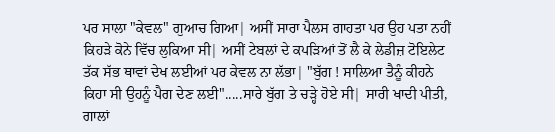ਪਰ ਸਾਲਾ "ਕੇਵਲ" ਗੁਆਚ ਗਿਆ| ਅਸੀਂ ਸਾਰਾ ਪੈਲਸ ਗਾਹਤਾ ਪਰ ਉਹ ਪਤਾ ਨਹੀਂ ਕਿਹੜੇ ਕੋਨੇ ਵਿੱਚ ਲੁਕਿਆ ਸੀ| ਅਸੀਂ ਟੇਬਲਾਂ ਦੇ ਕਪੜਿਆਂ ਤੋਂ ਲੈ ਕੇ ਲੇਡੀਜ਼ ਟੋਇਲੇਟ ਤੱਕ ਸੱਭ ਥਾਵਾਂ ਦੇਖ ਲਈਆਂ ਪਰ ਕੇਵਲ ਨਾ ਲੱਭਾ| "ਬੁੱਗ ! ਸਾਲਿਆ ਤੈਨੂੰ ਕੀਹਨੇ ਕਿਹਾ ਸੀ ਉਹਨੂੰ ਪੈਗ ਦੇਣ ਲਈ".....ਸਾਰੇ ਬੁੱਗ ਤੇ ਚੜ੍ਹੇ ਹੋਏ ਸੀ| ਸਾਰੀ ਖਾਦੀ ਪੀਤੀ, ਗਾਲਾਂ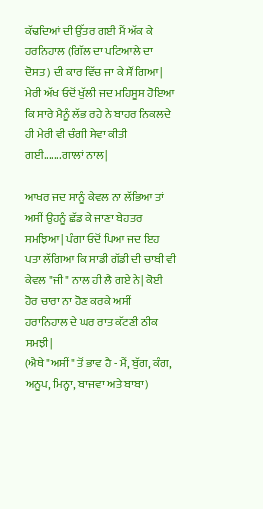ਕੱਢਦਿਆਂ ਦੀ ਉੱਤਰ ਗਈ ਮੈਂ ਅੱਕ ਕੇ ਹਰਨਿਹਾਲ (ਗਿੱਲ ਦਾ ਪਟਿਆਲੇ ਦਾ ਦੋਸਤ) ਦੀ ਕਾਰ ਵਿੱਚ ਜਾ ਕੇ ਸੌਂ ਗਿਆ| ਮੇਰੀ ਅੱਖ ਓਦੋਂ ਖੁੱਲੀ ਜਦ ਮਹਿਸੂਸ ਹੋਇਆ ਕਿ ਸਾਰੇ ਮੈਨੂੰ ਲੱਭ ਰਹੇ ਨੇ ਬਾਹਰ ਨਿਕਲਦੇ ਹੀ ਮੇਰੀ ਵੀ ਚੰਗੀ ਸੇਵਾ ਕੀਤੀ ਗਈ.......ਗਾਲਾਂ ਨਾਲ|

ਆਖਰ ਜਦ ਸਾਨੂੰ ਕੇਵਲ ਨਾ ਲੱਭਿਆ ਤਾਂ ਅਸੀਂ ਉਹਨੂੰ ਛੱਡ ਕੇ ਜਾਣਾ ਬੇਹਤਰ ਸਮਝਿਆ| ਪੰਗਾ ਓਦੋਂ ਪਿਆ ਜਦ ਇਹ ਪਤਾ ਲੱਗਿਆ ਕਿ ਸਾਡੀ ਗੱਡੀ ਦੀ ਚਾਬੀ ਵੀ ਕੇਵਲ "ਜੀ" ਨਾਲ ਹੀ ਲੈ ਗਏ ਨੇ| ਕੋਈ ਹੋਰ ਚਾਰਾ ਨਾ ਹੋਣ ਕਰਕੇ ਅਸੀਂ ਹਰਾਨਿਹਾਲ ਦੇ ਘਰ ਰਾਤ ਕੱਟਣੀ ਠੀਕ ਸਮਝੀ|
(ਐਥੇ "ਅਸੀਂ" ਤੋਂ ਭਾਵ ਹੈ - ਮੈਂ, ਬੁੱਗ, ਕੰਗ, ਅਨੂਪ, ਮਿਨ੍ਹਾ, ਬਾਜਵਾ ਅਤੇ ਬਾਬਾ)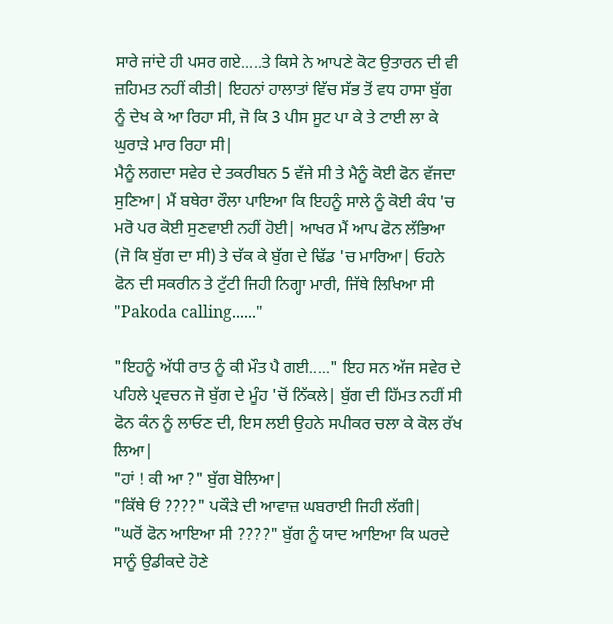ਸਾਰੇ ਜਾਂਦੇ ਹੀ ਪਸਰ ਗਏ.....ਤੇ ਕਿਸੇ ਨੇ ਆਪਣੇ ਕੋਟ ਉਤਾਰਨ ਦੀ ਵੀ ਜ਼ਹਿਮਤ ਨਹੀਂ ਕੀਤੀ| ਇਹਨਾਂ ਹਾਲਾਤਾਂ ਵਿੱਚ ਸੱਭ ਤੋਂ ਵਧ ਹਾਸਾ ਬੁੱਗ ਨੂੰ ਦੇਖ ਕੇ ਆ ਰਿਹਾ ਸੀ, ਜੋ ਕਿ 3 ਪੀਸ ਸੂਟ ਪਾ ਕੇ ਤੇ ਟਾਈ ਲਾ ਕੇ ਘੁਰਾੜੇ ਮਾਰ ਰਿਹਾ ਸੀ|
ਮੈਨੂੰ ਲਗਦਾ ਸਵੇਰ ਦੇ ਤਕਰੀਬਨ 5 ਵੱਜੇ ਸੀ ਤੇ ਮੈਨੂੰ ਕੋਈ ਫੋਨ ਵੱਜਦਾ ਸੁਣਿਆ| ਮੈਂ ਬਥੇਰਾ ਰੌਲਾ ਪਾਇਆ ਕਿ ਇਹਨੂੰ ਸਾਲੇ ਨੂੰ ਕੋਈ ਕੰਧ 'ਚ ਮਰੋ ਪਰ ਕੋਈ ਸੁਣਵਾਈ ਨਹੀਂ ਹੋਈ| ਆਖਰ ਮੈਂ ਆਪ ਫੋਨ ਲੱਭਿਆ (ਜੋ ਕਿ ਬੁੱਗ ਦਾ ਸੀ) ਤੇ ਚੱਕ ਕੇ ਬੁੱਗ ਦੇ ਢਿੱਡ 'ਚ ਮਾਰਿਆ| ਓਹਨੇ ਫੋਨ ਦੀ ਸਕਰੀਨ ਤੇ ਟੁੱਟੀ ਜਿਹੀ ਨਿਗ੍ਹਾ ਮਾਰੀ, ਜਿੱਥੇ ਲਿਖਿਆ ਸੀ "Pakoda calling......"

"ਇਹਨੂੰ ਅੱਧੀ ਰਾਤ ਨੂੰ ਕੀ ਮੌਤ ਪੈ ਗਈ....." ਇਹ ਸਨ ਅੱਜ ਸਵੇਰ ਦੇ ਪਹਿਲੇ ਪ੍ਰਵਚਨ ਜੋ ਬੁੱਗ ਦੇ ਮੂੰਹ 'ਚੋਂ ਨਿੱਕਲੇ| ਬੁੱਗ ਦੀ ਹਿੱਮਤ ਨਹੀਂ ਸੀ ਫੋਨ ਕੰਨ ਨੂੰ ਲਾਓਣ ਦੀ, ਇਸ ਲਈ ਉਹਨੇ ਸਪੀਕਰ ਚਲਾ ਕੇ ਕੋਲ ਰੱਖ ਲਿਆ|
"ਹਾਂ ! ਕੀ ਆ ?" ਬੁੱਗ ਬੋਲਿਆ|
"ਕਿੱਥੇ ਓਂ ????" ਪਕੌੜੇ ਦੀ ਆਵਾਜ਼ ਘਬਰਾਈ ਜਿਹੀ ਲੱਗੀ|
"ਘਰੋਂ ਫੋਨ ਆਇਆ ਸੀ ????" ਬੁੱਗ ਨੂੰ ਯਾਦ ਆਇਆ ਕਿ ਘਰਦੇ ਸਾਨੂੰ ਉਡੀਕਦੇ ਹੋਣੇ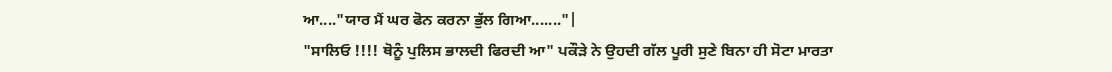ਆ...."ਯਾਰ ਮੈਂ ਘਰ ਫੋਨ ਕਰਨਾ ਭੁੱਲ ਗਿਆ......."|
"ਸਾਲਿਓ !!!! ਥੋਨੂੰ ਪੁਲਿਸ ਭਾਲਦੀ ਫਿਰਦੀ ਆ" ਪਕੌੜੇ ਨੇ ਉਹਦੀ ਗੱਲ ਪੂਰੀ ਸੁਣੇ ਬਿਨਾ ਹੀ ਸੋਟਾ ਮਾਰਤਾ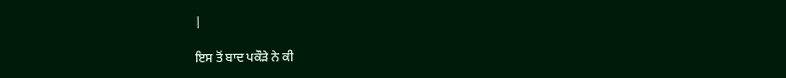|

ਇਸ ਤੋਂ ਬਾਦ ਪਕੌੜੇ ਨੇ ਕੀ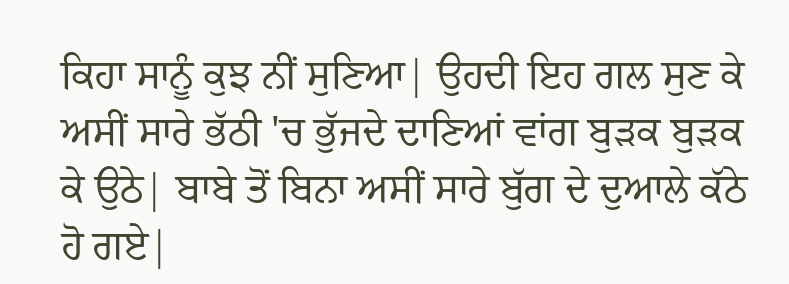ਕਿਹਾ ਸਾਨੂੰ ਕੁਝ ਨੀਂ ਸੁਣਿਆ| ਉਹਦੀ ਇਹ ਗਲ ਸੁਣ ਕੇ ਅਸੀਂ ਸਾਰੇ ਭੱਠੀ 'ਚ ਭੁੱਜਦੇ ਦਾਣਿਆਂ ਵਾਂਗ ਬੁੜਕ ਬੁੜਕ ਕੇ ਉਠੇ| ਬਾਬੇ ਤੋਂ ਬਿਨਾ ਅਸੀਂ ਸਾਰੇ ਬੁੱਗ ਦੇ ਦੁਆਲੇ ਕੱਠੇ ਹੋ ਗਏ|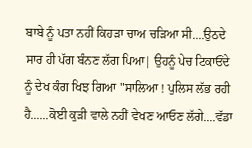ਬਾਬੇ ਨੂੰ ਪਤਾ ਨਹੀਂ ਕਿਹੜਾ ਚਾਅ ਚੜਿਆ ਸੀ....ਉਠਦੇ ਸਾਰ ਹੀ ਪੱਗ ਬੰਨਣ ਲੱਗ ਪਿਆ| ਉਹਨੂੰ ਪੇਚ ਟਿਕਾਓਂਦੇ ਨੂੰ ਦੇਖ ਕੰਗ ਖਿਝ ਗਿਆ "ਸਾਲਿਆ ! ਪੁਲਿਸ ਲੱਭ ਰਹੀ ਹੈ......ਕੋਈ ਕੁੜੀ ਵਾਲੇ ਨਹੀਂ ਵੇਖਣ ਆਓਣ ਲੱਗੇ....ਵੱਡਾ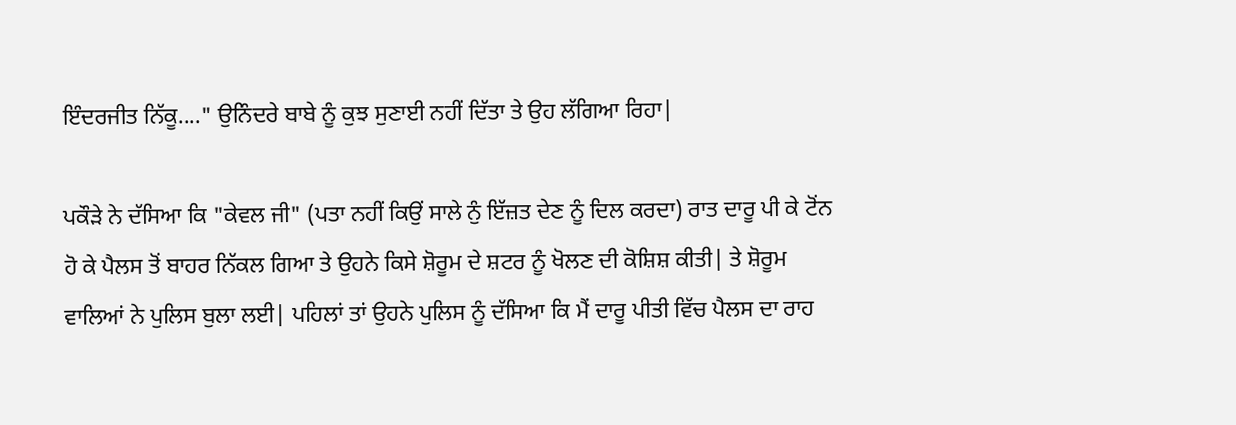ਇੰਦਰਜੀਤ ਨਿੱਕੂ...." ਉਨਿੰਦਰੇ ਬਾਬੇ ਨੂੰ ਕੁਝ ਸੁਣਾਈ ਨਹੀਂ ਦਿੱਤਾ ਤੇ ਉਹ ਲੱਗਿਆ ਰਿਹਾ|

ਪਕੌੜੇ ਨੇ ਦੱਸਿਆ ਕਿ "ਕੇਵਲ ਜੀ" (ਪਤਾ ਨਹੀਂ ਕਿਉਂ ਸਾਲੇ ਨੁੰ ਇੱਜ਼ਤ ਦੇਣ ਨੂੰ ਦਿਲ ਕਰਦਾ) ਰਾਤ ਦਾਰੂ ਪੀ ਕੇ ਟੋਂਨ ਹੋ ਕੇ ਪੈਲਸ ਤੋਂ ਬਾਹਰ ਨਿੱਕਲ ਗਿਆ ਤੇ ਉਹਨੇ ਕਿਸੇ ਸ਼ੋਰੂਮ ਦੇ ਸ਼ਟਰ ਨੂੰ ਖੋਲਣ ਦੀ ਕੋਸ਼ਿਸ਼ ਕੀਤੀ| ਤੇ ਸ਼ੋਰੂਮ ਵਾਲਿਆਂ ਨੇ ਪੁਲਿਸ ਬੁਲਾ ਲਈ| ਪਹਿਲਾਂ ਤਾਂ ਉਹਨੇ ਪੁਲਿਸ ਨੂੰ ਦੱਸਿਆ ਕਿ ਮੈਂ ਦਾਰੂ ਪੀਤੀ ਵਿੱਚ ਪੈਲਸ ਦਾ ਰਾਹ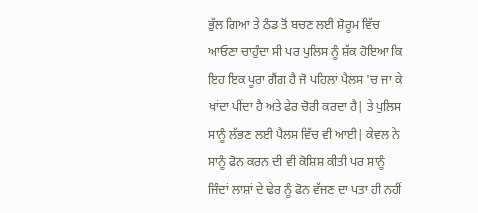ਭੁੱਲ ਗਿਆ ਤੇ ਠੰਡ ਤੋਂ ਬਚਣ ਲਈ ਸ਼ੋਰੂਮ ਵਿੱਚ ਆਓਣਾ ਚਾਹੁੰਦਾ ਸੀ ਪਰ ਪੁਲਿਸ ਨੂੰ ਸ਼ੱਕ ਹੋਇਆ ਕਿ ਇਹ ਇਕ ਪੂਰਾ ਗੈਂਗ ਹੈ ਜੋ ਪਹਿਲਾਂ ਪੈਲਸ 'ਚ ਜਾ ਕੇ ਖਾਂਦਾ ਪੀਂਦਾ ਹੈ ਅਤੇ ਫੇਰ ਚੋਰੀ ਕਰਦਾ ਹੈ| ਤੇ ਪੁਲਿਸ ਸਾਨੂੰ ਲੱਭਣ ਲਈ ਪੈਲਸ ਵਿੱਚ ਵੀ ਆਈ| ਕੇਵਲ ਨੇ ਸਾਨੂੰ ਫੋਨ ਕਰਨ ਦੀ ਵੀ ਕੋਸ਼ਿਸ਼ ਕੀਤੀ ਪਰ ਸਾਨੂੰ ਜਿੰਦਾਂ ਲਾਸ਼ਾਂ ਦੇ ਢੇਰ ਨੂੰ ਫੋਨ ਵੱਜਣ ਦਾ ਪਤਾ ਹੀ ਨਹੀਂ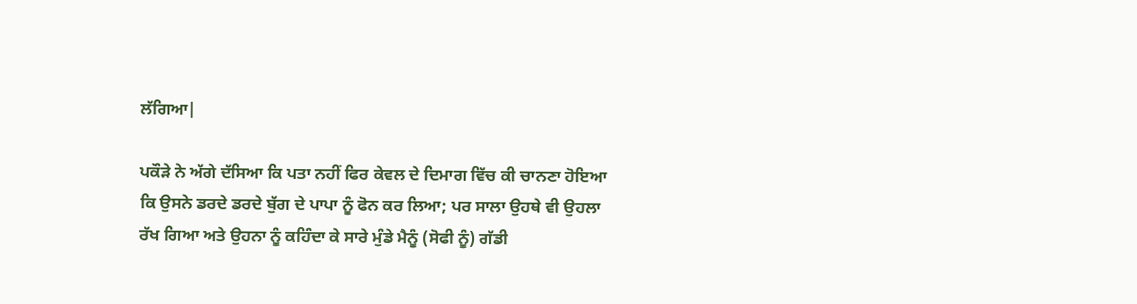ਲੱਗਿਆ|

ਪਕੌੜੇ ਨੇ ਅੱਗੇ ਦੱਸਿਆ ਕਿ ਪਤਾ ਨਹੀਂ ਫਿਰ ਕੇਵਲ ਦੇ ਦਿਮਾਗ ਵਿੱਚ ਕੀ ਚਾਨਣਾ ਹੋਇਆ ਕਿ ਉਸਨੇ ਡਰਦੇ ਡਰਦੇ ਬੁੱਗ ਦੇ ਪਾਪਾ ਨੂੰ ਫੋਨ ਕਰ ਲਿਆ; ਪਰ ਸਾਲਾ ਉਹਥੇ ਵੀ ਉਹਲਾ ਰੱਖ ਗਿਆ ਅਤੇ ਉਹਨਾ ਨੂੰ ਕਹਿੰਦਾ ਕੇ ਸਾਰੇ ਮੁੰਡੇ ਮੈਨੂੰ (ਸੋਫੀ ਨੂੰ) ਗੱਡੀ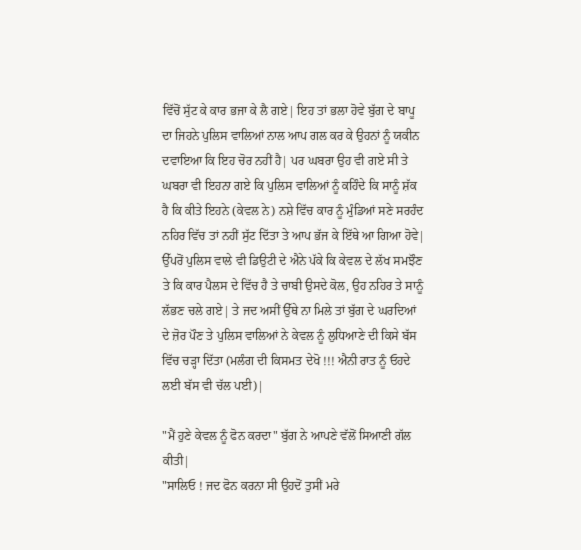ਵਿੱਚੋਂ ਸੁੱਟ ਕੇ ਕਾਰ ਭਜਾ ਕੇ ਲੈ ਗਏ| ਇਹ ਤਾਂ ਭਲਾ ਹੋਵੇ ਬੁੱਗ ਦੇ ਬਾਪੂ ਦਾ ਜਿਹਨੇ ਪੁਲਿਸ ਵਾਲਿਆਂ ਨਾਲ ਆਪ ਗਲ ਕਰ ਕੇ ਉਹਨਾਂ ਨੂੰ ਯਕੀਨ ਦਵਾਇਆ ਕਿ ਇਹ ਚੋਰ ਨਹੀਂ ਹੈ| ਪਰ ਘਬਰਾ ਉਹ ਵੀ ਗਏ ਸੀ ਤੇ ਘਬਰਾ ਵੀ ਇਹਨਾ ਗਏ ਕਿ ਪੁਲਿਸ ਵਾਲਿਆਂ ਨੂੰ ਕਹਿੰਦੇ ਕਿ ਸਾਨੂੰ ਸ਼ੱਕ ਹੈ ਕਿ ਕੀਤੇ ਇਹਨੇ (ਕੇਵਲ ਨੇ) ਨਸ਼ੇ ਵਿੱਚ ਕਾਰ ਨੂੰ ਮੁੰਡਿਆਂ ਸਣੇ ਸਰਹੰਦ ਨਹਿਰ ਵਿੱਚ ਤਾਂ ਨਹੀਂ ਸੁੱਟ ਦਿੱਤਾ ਤੇ ਆਪ ਭੱਜ ਕੇ ਇੱਥੇ ਆ ਗਿਆ ਹੋਵੇ| ਉੱਪਰੋਂ ਪੁਲਿਸ ਵਾਲੇ ਵੀ ਡਿਉਟੀ ਦੇ ਐਨੇ ਪੱਕੇ ਕਿ ਕੇਵਲ ਦੇ ਲੱਖ ਸਮਝੌਣ ਤੇ ਕਿ ਕਾਰ ਪੈਲਸ ਦੇ ਵਿੱਚ ਹੈ ਤੇ ਚਾਬੀ ਉਸਦੇ ਕੋਲ, ਉਹ ਨਹਿਰ ਤੇ ਸਾਨੂੰ ਲੱਭਣ ਚਲੇ ਗਏ| ਤੇ ਜਦ ਅਸੀਂ ਉੱਥੇ ਨਾ ਮਿਲੇ ਤਾਂ ਬੁੱਗ ਦੇ ਘਰਦਿਆਂ ਦੇ ਜ਼ੋਰ ਪੌਣ ਤੇ ਪੁਲਿਸ ਵਾਲਿਆਂ ਨੇ ਕੇਵਲ ਨੂੰ ਲੁਧਿਆਣੇ ਦੀ ਕਿਸੇ ਬੱਸ ਵਿੱਚ ਚੜ੍ਹਾ ਦਿੱਤਾ (ਮਲੰਗ ਦੀ ਕਿਸਮਤ ਦੇਖੋ !!! ਐਨੀ ਰਾਤ ਨੂੰ ਓਹਦੇ ਲਈ ਬੱਸ ਵੀ ਚੱਲ ਪਈ)|

"ਮੈਂ ਹੁਣੇ ਕੇਵਲ ਨੂੰ ਫੋਨ ਕਰਦਾ" ਬੁੱਗ ਨੇ ਆਪਣੇ ਵੱਲੋਂ ਸਿਆਣੀ ਗੱਲ ਕੀਤੀ|
"ਸਾਲਿਓ ! ਜਦ ਫੋਨ ਕਰਨਾ ਸੀ ਉਹਦੋਂ ਤੁਸੀਂ ਮਰੇ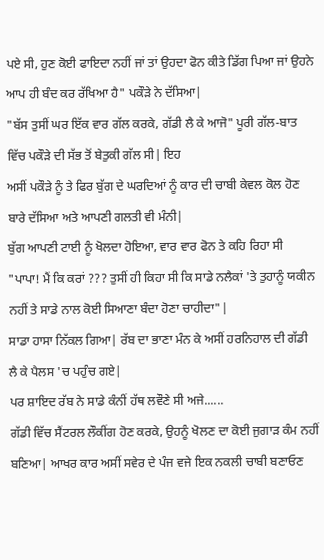ਪਏ ਸੀ, ਹੁਣ ਕੋਈ ਫਾਇਦਾ ਨਹੀਂ ਜਾਂ ਤਾਂ ਉਹਦਾ ਫੋਨ ਕੀਤੇ ਡਿੱਗ ਪਿਆ ਜਾਂ ਉਹਨੇ ਆਪ ਹੀ ਬੰਦ ਕਰ ਰੱਖਿਆ ਹੈ" ਪਕੌੜੇ ਨੇ ਦੱਸਿਆ|
"ਬੱਸ ਤੁਸੀਂ ਘਰ ਇੱਕ ਵਾਰ ਗੱਲ ਕਰਕੇ, ਗੱਡੀ ਲੈ ਕੇ ਆਜੋ" ਪੂਰੀ ਗੱਲ-ਬਾਤ ਵਿੱਚ ਪਕੌੜੇ ਦੀ ਸੱਭ ਤੋਂ ਬੇਤੁਕੀ ਗੱਲ ਸੀ| ਇਹ
ਅਸੀਂ ਪਕੌੜੇ ਨੂੰ ਤੇ ਫਿਰ ਬੁੱਗ ਦੇ ਘਰਦਿਆਂ ਨੂੰ ਕਾਰ ਦੀ ਚਾਬੀ ਕੇਵਲ ਕੋਲ ਹੋਣ ਬਾਰੇ ਦੱਸਿਆ ਅਤੇ ਆਪਣੀ ਗਲਤੀ ਵੀ ਮੰਨੀ|
ਬੁੱਗ ਆਪਣੀ ਟਾਈ ਨੂੰ ਖੋਲਦਾ ਹੋਇਆ, ਵਾਰ ਵਾਰ ਫੋਨ ਤੇ ਕਹਿ ਰਿਹਾ ਸੀ "ਪਾਪਾ! ਮੈਂ ਕਿ ਕਰਾਂ ??? ਤੁਸੀਂ ਹੀ ਕਿਹਾ ਸੀ ਕਿ ਸਾਡੇ ਨਲੈਕਾਂ 'ਤੇ ਤੁਹਾਨੂੰ ਯਕੀਨ ਨਹੀਂ ਤੇ ਸਾਡੇ ਨਾਲ ਕੋਈ ਸਿਆਣਾ ਬੰਦਾ ਹੋਣਾ ਚਾਹੀਦਾ"|
ਸਾਡਾ ਹਾਸਾ ਨਿੱਕਲ ਗਿਆ| ਰੱਬ ਦਾ ਭਾਣਾ ਮੰਨ ਕੇ ਅਸੀਂ ਹਰਨਿਹਾਲ ਦੀ ਗੱਡੀ ਲੈ ਕੇ ਪੈਲਸ 'ਚ ਪਹੁੰਚ ਗਏ|
ਪਰ ਸ਼ਾਇਦ ਰੱਬ ਨੇ ਸਾਡੇ ਕੰਨੀਂ ਹੱਥ ਲਵੌਣੇ ਸੀ ਅਜੇ......
ਗੱਡੀ ਵਿੱਚ ਸੈਂਟਰਲ ਲੌਕੀਂਗ ਹੋਣ ਕਰਕੇ, ਉਹਨੂੰ ਖੋਲਣ ਦਾ ਕੋਈ ਜੁਗਾੜ ਕੰਮ ਨਹੀਂ ਬਣਿਆ| ਆਖਰ ਕਾਰ ਅਸੀਂ ਸਵੇਰ ਦੇ ਪੰਜ ਵਜੇ ਇਕ ਨਕਲੀ ਚਾਬੀ ਬਣਾਓਣ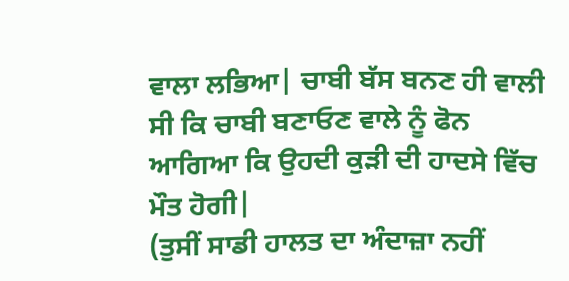ਵਾਲਾ ਲਭਿਆ| ਚਾਬੀ ਬੱਸ ਬਨਣ ਹੀ ਵਾਲੀ ਸੀ ਕਿ ਚਾਬੀ ਬਣਾਓਣ ਵਾਲੇ ਨੂੰ ਫੋਨ ਆਗਿਆ ਕਿ ਉਹਦੀ ਕੁੜੀ ਦੀ ਹਾਦਸੇ ਵਿੱਚ ਮੌਤ ਹੋਗੀ|
(ਤੁਸੀਂ ਸਾਡੀ ਹਾਲਤ ਦਾ ਅੰਦਾਜ਼ਾ ਨਹੀਂ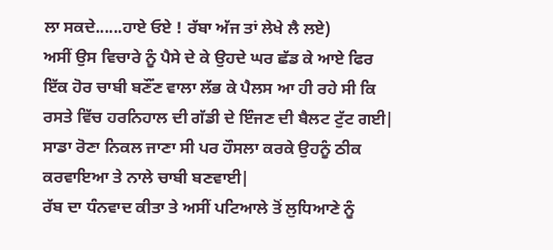ਲਾ ਸਕਦੇ......ਹਾਏ ਓਏ ! ਰੱਬਾ ਅੱਜ ਤਾਂ ਲੇਖੇ ਲੈ ਲਏ)
ਅਸੀਂ ਉਸ ਵਿਚਾਰੇ ਨੂੰ ਪੈਸੇ ਦੇ ਕੇ ਉਹਦੇ ਘਰ ਛੱਡ ਕੇ ਆਏ ਫਿਰ ਇੱਕ ਹੋਰ ਚਾਬੀ ਬਣੌਂਣ ਵਾਲਾ ਲੱਭ ਕੇ ਪੈਲਸ ਆ ਹੀ ਰਹੇ ਸੀ ਕਿ ਰਸਤੇ ਵਿੱਚ ਹਰਨਿਹਾਲ ਦੀ ਗੱਡੀ ਦੇ ਇੰਜਣ ਦੀ ਬੈਲਟ ਟੁੱਟ ਗਈ| ਸਾਡਾ ਰੋਣਾ ਨਿਕਲ ਜਾਣਾ ਸੀ ਪਰ ਹੌਸਲਾ ਕਰਕੇ ਉਹਨੂੰ ਠੀਕ ਕਰਵਾਇਆ ਤੇ ਨਾਲੇ ਚਾਬੀ ਬਣਵਾਈ|
ਰੱਬ ਦਾ ਧੰਨਵਾਦ ਕੀਤਾ ਤੇ ਅਸੀਂ ਪਟਿਆਲੇ ਤੋਂ ਲੁਧਿਆਣੇ ਨੂੰ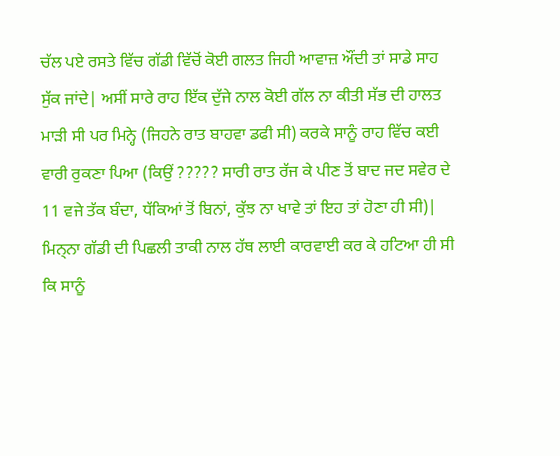ਚੱਲ ਪਏ ਰਸਤੇ ਵਿੱਚ ਗੱਡੀ ਵਿੱਚੋਂ ਕੋਈ ਗਲਤ ਜਿਹੀ ਆਵਾਜ਼ ਔਂਦੀ ਤਾਂ ਸਾਡੇ ਸਾਹ ਸੁੱਕ ਜਾਂਦੇ| ਅਸੀਂ ਸਾਰੇ ਰਾਹ ਇੱਕ ਦੁੱਜੇ ਨਾਲ ਕੋਈ ਗੱਲ ਨਾ ਕੀਤੀ ਸੱਭ ਦੀ ਹਾਲਤ ਮਾੜੀ ਸੀ ਪਰ ਮਿਨ੍ਹੇ (ਜਿਹਨੇ ਰਾਤ ਬਾਹਵਾ ਡਫੀ ਸੀ) ਕਰਕੇ ਸਾਨੂੰ ਰਾਹ ਵਿੱਚ ਕਈ ਵਾਰੀ ਰੁਕਣਾ ਪਿਆ (ਕਿਉਂ ????? ਸਾਰੀ ਰਾਤ ਰੱਜ ਕੇ ਪੀਣ ਤੋਂ ਬਾਦ ਜਦ ਸਵੇਰ ਦੇ 11 ਵਜੇ ਤੱਕ ਬੰਦਾ, ਧੱਕਿਆਂ ਤੋਂ ਬਿਨਾਂ, ਕੁੱਝ ਨਾ ਖਾਵੇ ਤਾਂ ਇਹ ਤਾਂ ਹੋਣਾ ਹੀ ਸੀ)|
ਮਿਨ੍ਨਾ ਗੱਡੀ ਦੀ ਪਿਛਲੀ ਤਾਕੀ ਨਾਲ ਹੱਥ ਲਾਈ ਕਾਰਵਾਈ ਕਰ ਕੇ ਹਟਿਆ ਹੀ ਸੀ ਕਿ ਸਾਨੂੰ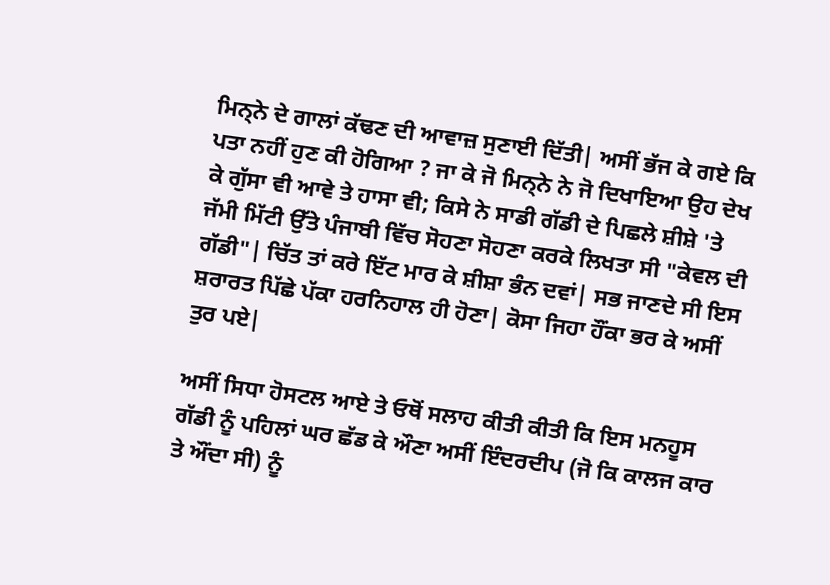ਮਿਨ੍ਨੇ ਦੇ ਗਾਲਾਂ ਕੱਢਣ ਦੀ ਆਵਾਜ਼ ਸੁਣਾਈ ਦਿੱਤੀ| ਅਸੀਂ ਭੱਜ ਕੇ ਗਏ ਕਿ ਪਤਾ ਨਹੀਂ ਹੁਣ ਕੀ ਹੋਗਿਆ ? ਜਾ ਕੇ ਜੋ ਮਿਨ੍ਨੇ ਨੇ ਜੋ ਦਿਖਾਇਆ ਉਹ ਦੇਖ ਕੇ ਗੁੱਸਾ ਵੀ ਆਵੇ ਤੇ ਹਾਸਾ ਵੀ; ਕਿਸੇ ਨੇ ਸਾਡੀ ਗੱਡੀ ਦੇ ਪਿਛਲੇ ਸ਼ੀਸ਼ੇ 'ਤੇ ਜੱਮੀ ਮਿੱਟੀ ਉੱਤੇ ਪੰਜਾਬੀ ਵਿੱਚ ਸੋਹਣਾ ਸੋਹਣਾ ਕਰਕੇ ਲਿਖਤਾ ਸੀ "ਕੇਵਲ ਦੀ ਗੱਡੀ"| ਚਿੱਤ ਤਾਂ ਕਰੇ ਇੱਟ ਮਾਰ ਕੇ ਸ਼ੀਸ਼ਾ ਭੰਨ ਦਵਾਂ| ਸਭ ਜਾਣਦੇ ਸੀ ਇਸ ਸ਼ਰਾਰਤ ਪਿੱਛੇ ਪੱਕਾ ਹਰਨਿਹਾਲ ਹੀ ਹੋਣਾ| ਕੋਸਾ ਜਿਹਾ ਹੌਂਕਾ ਭਰ ਕੇ ਅਸੀਂ ਤੁਰ ਪਏ|

ਅਸੀਂ ਸਿਧਾ ਹੋਸਟਲ ਆਏ ਤੇ ਓਥੋਂ ਸਲਾਹ ਕੀਤੀ ਕੀਤੀ ਕਿ ਇਸ ਮਨਹੂਸ ਗੱਡੀ ਨੂੰ ਪਹਿਲਾਂ ਘਰ ਛੱਡ ਕੇ ਔਣਾ ਅਸੀਂ ਇੰਦਰਦੀਪ (ਜੋ ਕਿ ਕਾਲਜ ਕਾਰ ਤੇ ਔਂਦਾ ਸੀ) ਨੂੰ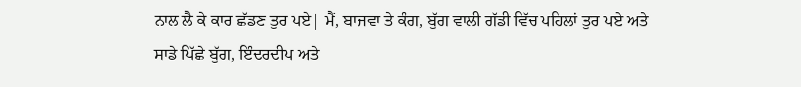ਨਾਲ ਲੈ ਕੇ ਕਾਰ ਛੱਡਣ ਤੁਰ ਪਏ| ਮੈਂ, ਬਾਜਵਾ ਤੇ ਕੰਗ, ਬੁੱਗ ਵਾਲੀ ਗੱਡੀ ਵਿੱਚ ਪਹਿਲਾਂ ਤੁਰ ਪਏ ਅਤੇ ਸਾਡੇ ਪਿੱਛੇ ਬੁੱਗ, ਇੰਦਰਦੀਪ ਅਤੇ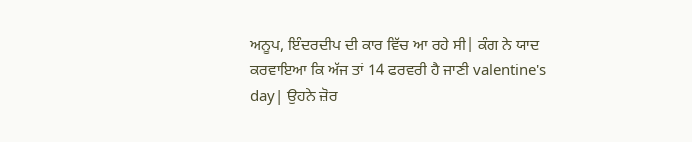ਅਨੂਪ, ਇੰਦਰਦੀਪ ਦੀ ਕਾਰ ਵਿੱਚ ਆ ਰਹੇ ਸੀ| ਕੰਗ ਨੇ ਯਾਦ ਕਰਵਾਇਆ ਕਿ ਅੱਜ ਤਾਂ 14 ਫਰਵਰੀ ਹੈ ਜਾਣੀ valentine's day| ਉਹਨੇ ਜ਼ੋਰ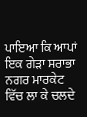ਪਾਇਆ ਕਿ ਆਪਾਂ ਇਕ ਗੇੜਾ ਸਰਾਭਾ ਨਗਰ ਮਾਰਕੇਟ ਵਿੱਚ ਲਾ ਕੇ ਚਲਦੇ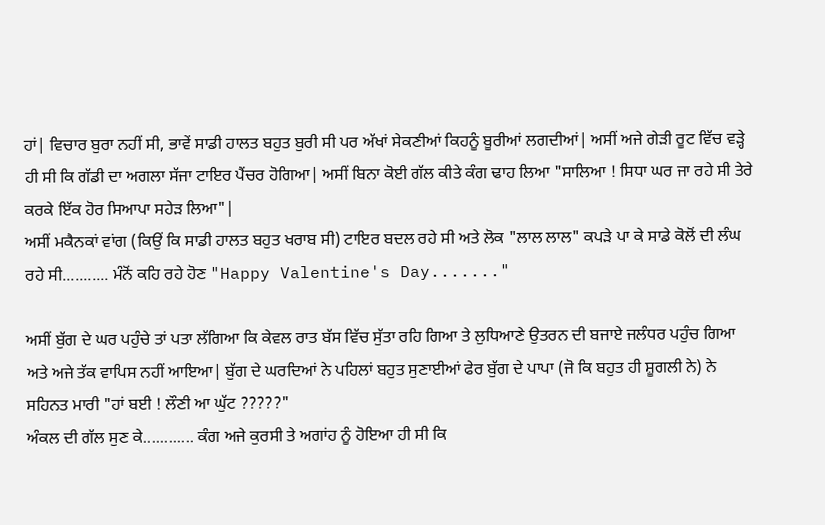ਹਾਂ| ਵਿਚਾਰ ਬੁਰਾ ਨਹੀਂ ਸੀ, ਭਾਵੇਂ ਸਾਡੀ ਹਾਲਤ ਬਹੁਤ ਬੁਰੀ ਸੀ ਪਰ ਅੱਖਾਂ ਸੇਕਣੀਆਂ ਕਿਹਨੂੰ ਬੂਰੀਆਂ ਲਗਦੀਆਂ| ਅਸੀਂ ਅਜੇ ਗੇੜੀ ਰੂਟ ਵਿੱਚ ਵੜ੍ਹੇ ਹੀ ਸੀ ਕਿ ਗੱਡੀ ਦਾ ਅਗਲਾ ਸੱਜਾ ਟਾਇਰ ਪੈਂਚਰ ਹੋਗਿਆ| ਅਸੀਂ ਬਿਨਾ ਕੋਈ ਗੱਲ ਕੀਤੇ ਕੰਗ ਢਾਹ ਲਿਆ "ਸਾਲਿਆ ! ਸਿਧਾ ਘਰ ਜਾ ਰਹੇ ਸੀ ਤੇਰੇ ਕਰਕੇ ਇੱਕ ਹੋਰ ਸਿਆਪਾ ਸਹੇੜ ਲਿਆ"|
ਅਸੀਂ ਮਕੈਨਕਾਂ ਵਾਂਗ (ਕਿਉਂ ਕਿ ਸਾਡੀ ਹਾਲਤ ਬਹੁਤ ਖਰਾਬ ਸੀ) ਟਾਇਰ ਬਦਲ ਰਹੇ ਸੀ ਅਤੇ ਲੋਕ "ਲਾਲ ਲਾਲ" ਕਪੜੇ ਪਾ ਕੇ ਸਾਡੇ ਕੋਲੋਂ ਦੀ ਲੰਘ ਰਹੇ ਸੀ........... ਮੰਨੋਂ ਕਹਿ ਰਹੇ ਹੋਣ "Happy Valentine's Day......."

ਅਸੀਂ ਬੁੱਗ ਦੇ ਘਰ ਪਹੁੰਚੇ ਤਾਂ ਪਤਾ ਲੱਗਿਆ ਕਿ ਕੇਵਲ ਰਾਤ ਬੱਸ ਵਿੱਚ ਸੁੱਤਾ ਰਹਿ ਗਿਆ ਤੇ ਲੁਧਿਆਣੇ ਉਤਰਨ ਦੀ ਬਜਾਏ ਜਲੰਧਰ ਪਹੁੰਚ ਗਿਆ ਅਤੇ ਅਜੇ ਤੱਕ ਵਾਪਿਸ ਨਹੀਂ ਆਇਆ| ਬੁੱਗ ਦੇ ਘਰਦਿਆਂ ਨੇ ਪਹਿਲਾਂ ਬਹੁਤ ਸੁਣਾਈਆਂ ਫੇਰ ਬੁੱਗ ਦੇ ਪਾਪਾ (ਜੋ ਕਿ ਬਹੁਤ ਹੀ ਸ਼ੂਗਲੀ ਨੇ) ਨੇ ਸਹਿਨਤ ਮਾਰੀ "ਹਾਂ ਬਈ ! ਲੌਣੀ ਆ ਘੁੱਟ ?????"
ਅੰਕਲ ਦੀ ਗੱਲ ਸੁਣ ਕੇ............ ਕੰਗ ਅਜੇ ਕੁਰਸੀ ਤੇ ਅਗਾਂਹ ਨੂੰ ਹੋਇਆ ਹੀ ਸੀ ਕਿ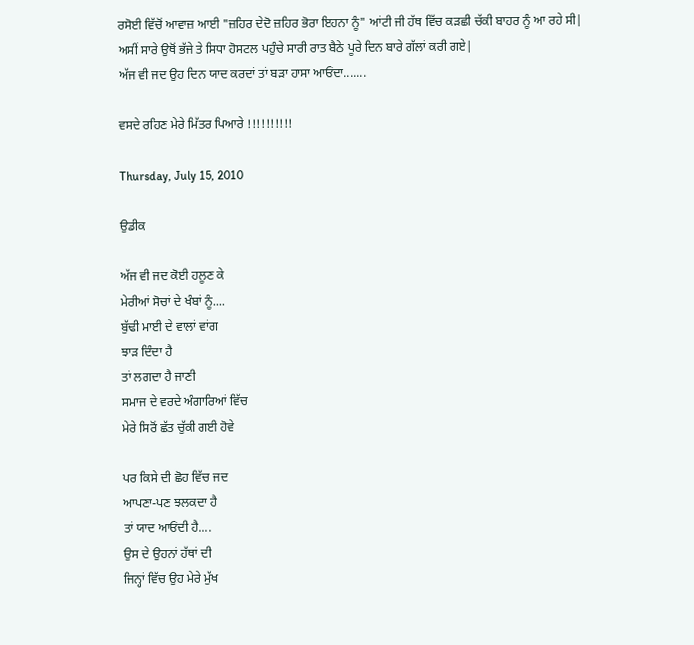ਰਸੋਈ ਵਿੱਚੋਂ ਆਵਾਜ਼ ਆਈ "ਜ਼ਹਿਰ ਦੇਦੋ ਜ਼ਹਿਰ ਭੋਰਾ ਇਹਨਾ ਨੂੰ" ਆਂਟੀ ਜੀ ਹੱਥ ਵਿੱਚ ਕੜਛੀ ਚੱਕੀ ਬਾਹਰ ਨੂੰ ਆ ਰਹੇ ਸੀ|
ਅਸੀਂ ਸਾਰੇ ਉਥੋਂ ਭੱਜੇ ਤੇ ਸਿਧਾ ਹੋਸਟਲ ਪਹੁੰਚੇ ਸਾਰੀ ਰਾਤ ਬੈਠੇ ਪੂਰੇ ਦਿਨ ਬਾਰੇ ਗੱਲਾਂ ਕਰੀ ਗਏ|
ਅੱਜ ਵੀ ਜਦ ਉਹ ਦਿਨ ਯਾਦ ਕਰਦਾਂ ਤਾਂ ਬੜਾ ਹਾਸਾ ਆਓਂਦਾ.......

ਵਸਦੇ ਰਹਿਣ ਮੇਰੇ ਮਿੱਤਰ ਪਿਆਰੇ !!!!!!!!!!

Thursday, July 15, 2010

ਉਡੀਕ

ਅੱਜ ਵੀ ਜਦ ਕੋਈ ਹਲੂਣ ਕੇ
ਮੇਰੀਆਂ ਸੋਚਾਂ ਦੇ ਖੰਬਾਂ ਨੂੰ....
ਬੁੱਢੀ ਮਾਈ ਦੇ ਵਾਲਾਂ ਵਾਂਗ
ਝਾੜ ਦਿੰਦਾ ਹੈ
ਤਾਂ ਲਗਦਾ ਹੈ ਜਾਣੀ
ਸਮਾਜ ਦੇ ਵਰਦੇ ਅੰਗਾਰਿਆਂ ਵਿੱਚ
ਮੇਰੇ ਸਿਰੋਂ ਛੱਤ ਚੁੱਕੀ ਗਈ ਹੋਵੇ

ਪਰ ਕਿਸੇ ਦੀ ਛੋਹ ਵਿੱਚ ਜਦ
ਆਪਣਾ-ਪਣ ਝਲਕਦਾ ਹੈ
ਤਾਂ ਯਾਦ ਆਓਂਦੀ ਹੈ....
ਉਸ ਦੇ ਉਹਨਾਂ ਹੱਥਾਂ ਦੀ
ਜਿਨ੍ਹਾਂ ਵਿੱਚ ਉਹ ਮੇਰੇ ਮੁੱਖ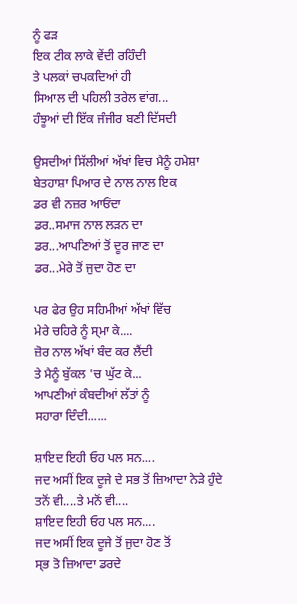ਨੂੰ ਫੜ
ਇਕ ਟੀਕ ਲਾਕੇ ਵੇਂਦੀ ਰਹਿੰਦੀ
ਤੇ ਪਲਕਾਂ ਚਪਕਦਿਆਂ ਹੀ
ਸਿਆਲ ਦੀ ਪਹਿਲੀ ਤਰੇਲ ਵਾਂਗ...
ਹੰਝੂਆਂ ਦੀ ਇੱਕ ਜੰਜੀਰ ਬਣੀ ਦਿੱਸਦੀ

ਉਸਦੀਆਂ ਸਿੱਲੀਆਂ ਅੱਖਾਂ ਵਿਚ ਮੈਨੂੰ ਹਮੇਸ਼ਾ
ਬੇਤਹਾਸ਼ਾ ਪਿਆਰ ਦੇ ਨਾਲ ਨਾਲ ਇਕ
ਡਰ ਵੀ ਨਜ਼ਰ ਆਓਂਦਾ
ਡਰ..ਸਮਾਜ ਨਾਲ ਲੜਨ ਦਾ
ਡਰ...ਆਪਣਿਆਂ ਤੋਂ ਦੂਰ ਜਾਣ ਦਾ
ਡਰ...ਮੇਰੇ ਤੋਂ ਜੁਦਾ ਹੋਣ ਦਾ

ਪਰ ਫੇਰ ਉਹ ਸਹਿਮੀਆਂ ਅੱਖਾਂ ਵਿੱਚ
ਮੇਰੇ ਚਹਿਰੇ ਨੂੰ ਸ੍ਮਾ ਕੇ....
ਜ਼ੋਰ ਨਾਲ ਅੱਖਾਂ ਬੰਦ ਕਰ ਲੈਂਦੀ
ਤੇ ਮੈਨੂੰ ਬੁੱਕਲ 'ਚ ਘੁੱਟ ਕੇ...
ਆਪਣੀਆਂ ਕੰਬਦੀਆਂ ਲੱਤਾਂ ਨੂੰ
ਸਹਾਰਾ ਦਿੰਦੀ......

ਸ਼ਾਇਦ ਇਹੀ ਓਹ ਪਲ ਸਨ....
ਜਦ ਅਸੀਂ ਇਕ ਦੂਜੇ ਦੇ ਸਭ ਤੋਂ ਜ਼ਿਆਦਾ ਨੇੜੇ ਹੁੰਦੇ
ਤਨੋਂ ਵੀ....ਤੇ ਮਨੋਂ ਵੀ....
ਸ਼ਾਇਦ ਇਹੀ ਓਹ ਪਲ ਸਨ....
ਜਦ ਅਸੀਂ ਇਕ ਦੂਜੇ ਤੋਂ ਜੁਦਾ ਹੋਣ ਤੋਂ
ਸ੍ਭ ਤੋ ਜ਼ਿਆਦਾ ਡਰਦੇ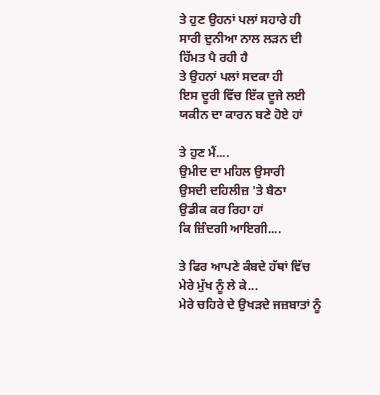ਤੇ ਹੁਣ ਉਹਨਾਂ ਪਲਾਂ ਸਹਾਰੇ ਹੀ
ਸਾਰੀ ਦੁਨੀਆ ਨਾਲ ਲੜਨ ਦੀ
ਹਿੱਮਤ ਪੈ ਰਹੀ ਹੈ
ਤੇ ਉਹਨਾਂ ਪਲਾਂ ਸਦਕਾ ਹੀ
ਇਸ ਦੂਰੀ ਵਿੱਚ ਇੱਕ ਦੂਜੇ ਲਈ
ਯਕੀਨ ਦਾ ਕਾਰਨ ਬਣੇ ਹੋਏ ਹਾਂ

ਤੇ ਹੁਣ ਮੈਂ....
ਉਮੀਦ ਦਾ ਮਹਿਲ ਉਸਾਰੀ
ਉਸਦੀ ਦਹਿਲੀਜ਼ 'ਤੇ ਬੈਠਾ
ਉਡੀਕ ਕਰ ਰਿਹਾ ਹਾਂ
ਕਿ ਜ਼ਿੰਦਗੀ ਆਇਗੀ....

ਤੇ ਫਿਰ ਆਪਣੇ ਕੰਬਦੇ ਹੱਥਾਂ ਵਿੱਚ
ਮੇਰੇ ਮੁੱਖ ਨੂੰ ਲੇ ਕੇ...
ਮੇਰੇ ਚਹਿਰੇ ਦੇ ਉਖੜਦੇ ਜਜ਼ਬਾਤਾਂ ਨੂੰ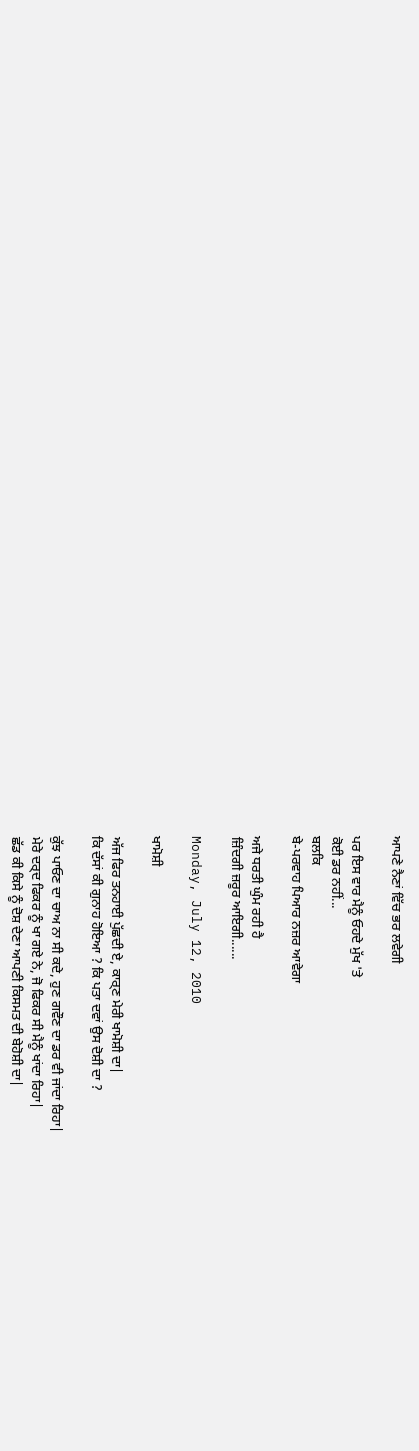ਆਪਣੇ ਨੈਣਾਂ ਵਿੱਚ ਭਰ ਲਵੇਗੀ

ਪਰ ਇਸ ਵਾਰ ਮੈਨੂੰ ਓਹਦੇ ਮੁੱਖ 'ਤੇ
ਕੋਈ ਡਰ ਨਹੀਂ...
ਬਲਕਿ
ਬੇ-ਪਰਵਾਹ ਪਿਆਰ ਨਜ਼ਰ ਆਵੇਗਾ

ਅਜੇ ਧਰਤੀ ਘੁੰਮ ਰਹੀ ਹੈ
ਜ਼ਿੰਦਗੀ ਜ਼ਰੂਰ ਆਇਗੀ......

Monday, July 12, 2010

ਖਾਮੋਸ਼ੀ

ਅੱਜ ਫਿਰ ਤਨਹਾਈ ਪੁੱਛਦੀ ਏ, ਕਾਰ੍ਣ ਮੇਰੀ ਖਾਮੋਸ਼ੀ ਦਾ|
ਕਿ ਦੱਸਾਂ ਕੀ ਗੁਨਾਹ ਹੋਇਆ ? ਕਿ ਪਤਾ ਦਵਾਂ ਉਸ ਦੋਸ਼ੀ ਦਾ ?

ਕੁੱਝ ਪਾਓਣ ਦਾ ਚਾਅ ਨਾ ਸੀ ਕਦੇ, ਹੁਣ ਗਵੌਣ ਦਾ ਡਰ ਵੀ ਜਾਂਦਾ ਰਿਹਾ|
ਮੇਰੇ ਦਰ੍ਦ ਫਿਕਰ ਨੂੰ ਖਾ ਗਏ ਨੇ, ਜੋ ਫਿਕਰ ਸੀ ਮੈਨੂੰ ਖਾਂਦਾ ਰਿਹਾ|
ਛੱਡ ਕੀ ਕਿਸੇ ਨੂੰ ਦੋਸ਼ ਦੇਣਾ ਆਪਣੀ ਕਿਸਮਤ ਦੀ ਬੇਹੋਸ਼ੀ ਦਾ|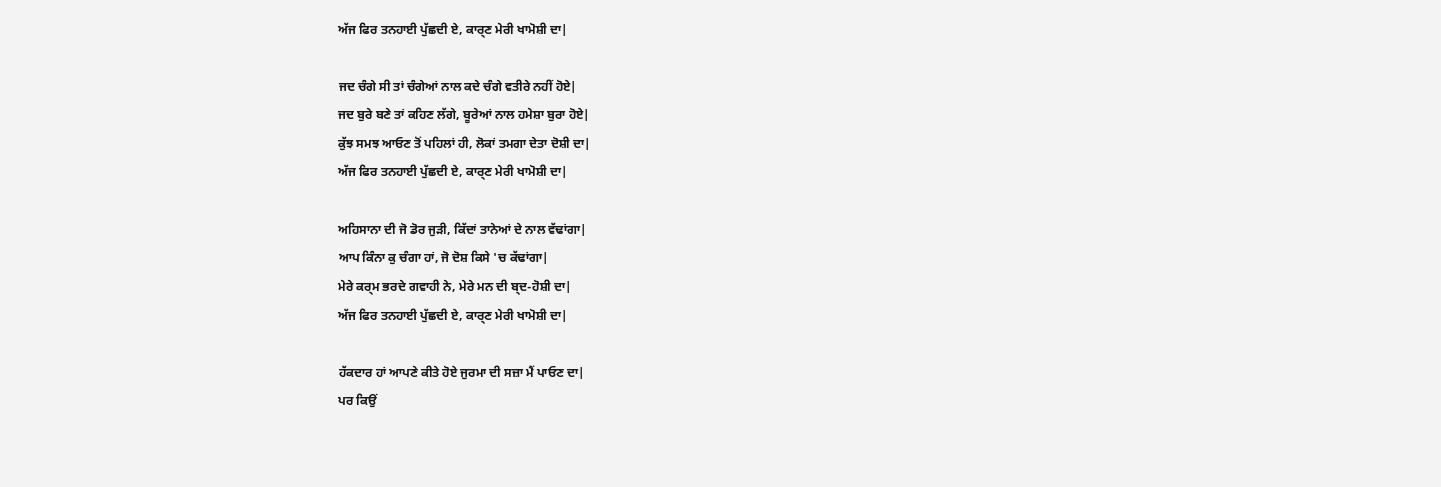ਅੱਜ ਫਿਰ ਤਨਹਾਈ ਪੁੱਛਦੀ ਏ, ਕਾਰ੍ਣ ਮੇਰੀ ਖਾਮੋਸ਼ੀ ਦਾ|

ਜਦ ਚੰਗੇ ਸੀ ਤਾਂ ਚੰਗੇਆਂ ਨਾਲ ਕਦੇ ਚੰਗੇ ਵਤੀਰੇ ਨਹੀਂ ਹੋਏ|
ਜਦ ਬੁਰੇ ਬਣੇ ਤਾਂ ਕਹਿਣ ਲੱਗੇ, ਬੂਰੇਆਂ ਨਾਲ ਹਮੇਸ਼ਾ ਬੁਰਾ ਹੋਏ|
ਕੁੱਝ ਸਮਝ ਆਓਣ ਤੋਂ ਪਹਿਲਾਂ ਹੀ, ਲੋਕਾਂ ਤਮਗਾ ਦੇਤਾ ਦੋਸ਼ੀ ਦਾ|
ਅੱਜ ਫਿਰ ਤਨਹਾਈ ਪੁੱਛਦੀ ਏ, ਕਾਰ੍ਣ ਮੇਰੀ ਖਾਮੋਸ਼ੀ ਦਾ|

ਅਹਿਸਾਨਾ ਦੀ ਜੋ ਡੋਰ ਜੁੜੀ, ਕਿੱਦਾਂ ਤਾਨੇਆਂ ਦੇ ਨਾਲ ਵੱਢਾਂਗਾ|
ਆਪ ਕਿੰਨਾ ਕੁ ਚੰਗਾ ਹਾਂ, ਜੋ ਦੋਸ਼ ਕਿਸੇ 'ਚ ਕੱਢਾਂਗਾ|
ਮੇਰੇ ਕਰ੍ਮ ਭਰਦੇ ਗਵਾਹੀ ਨੇ, ਮੇਰੇ ਮਨ ਦੀ ਬ੍ਦ-ਹੋਸ਼ੀ ਦਾ|
ਅੱਜ ਫਿਰ ਤਨਹਾਈ ਪੁੱਛਦੀ ਏ, ਕਾਰ੍ਣ ਮੇਰੀ ਖਾਮੋਸ਼ੀ ਦਾ|

ਹੱਕਦਾਰ ਹਾਂ ਆਪਣੇ ਕੀਤੇ ਹੋਏ ਜੁਰਮਾ ਦੀ ਸਜ਼ਾ ਮੈਂ ਪਾਓਣ ਦਾ|
ਪਰ ਕਿਉਂ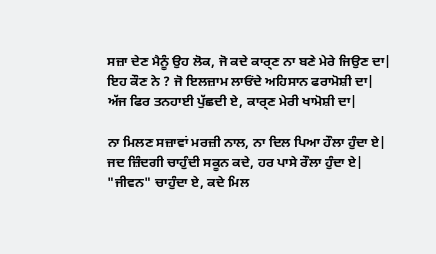ਸਜ਼ਾ ਦੇਣ ਮੈਨੂੰ ਉਹ ਲੋਕ, ਜੋ ਕਦੇ ਕਾਰ੍ਣ ਨਾ ਬਣੇ ਮੇਰੇ ਜਿਉਣ ਦਾ|
ਇਹ ਕੌਣ ਨੇ ? ਜੋ ਇਲਜ਼ਾਮ ਲਾਓਂਦੇ ਅਹਿਸਾਨ ਫਰਾਮੋਸ਼ੀ ਦਾ|
ਅੱਜ ਫਿਰ ਤਨਹਾਈ ਪੁੱਛਦੀ ਏ, ਕਾਰ੍ਣ ਮੇਰੀ ਖਾਮੋਸ਼ੀ ਦਾ|

ਨਾ ਮਿਲਣ ਸਜ਼ਾਵਾਂ ਮਰਜ਼ੀ ਨਾਲ, ਨਾ ਦਿਲ ਪਿਆ ਹੌਲਾ ਹੁੰਦਾ ਏ|
ਜਦ ਜ਼ਿੰਦਗੀ ਚਾਹੁੰਦੀ ਸਕੂਨ ਕਦੇ, ਹਰ ਪਾਸੇ ਰੌਲਾ ਹੁੰਦਾ ਏ|
"ਜੀਵਨ" ਚਾਹੁੰਦਾ ਏ, ਕਦੇ ਮਿਲ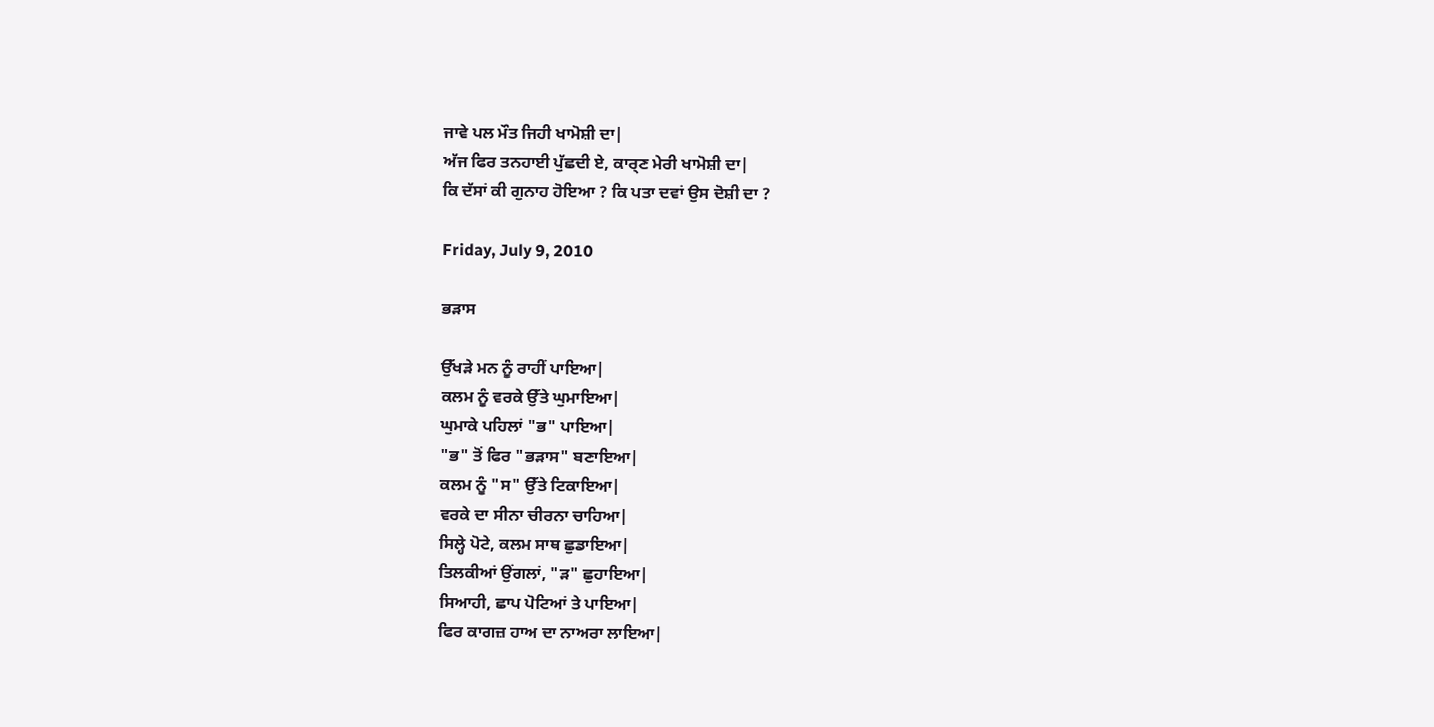ਜਾਵੇ ਪਲ ਮੌਤ ਜਿਹੀ ਖਾਮੋਸ਼ੀ ਦਾ|
ਅੱਜ ਫਿਰ ਤਨਹਾਈ ਪੁੱਛਦੀ ਏ, ਕਾਰ੍ਣ ਮੇਰੀ ਖਾਮੋਸ਼ੀ ਦਾ|
ਕਿ ਦੱਸਾਂ ਕੀ ਗੁਨਾਹ ਹੋਇਆ ? ਕਿ ਪਤਾ ਦਵਾਂ ਉਸ ਦੋਸ਼ੀ ਦਾ ?

Friday, July 9, 2010

ਭੜਾਸ

ਉੱਖੜੇ ਮਨ ਨੂੰ ਰਾਹੀਂ ਪਾਇਆ|
ਕਲਮ ਨੂੰ ਵਰਕੇ ਉੱਤੇ ਘੁਮਾਇਆ|
ਘੁਮਾਕੇ ਪਹਿਲਾਂ "ਭ" ਪਾਇਆ|
"ਭ" ਤੋਂ ਫਿਰ "ਭੜਾਸ" ਬਣਾਇਆ|
ਕਲਮ ਨੂੰ "ਸ" ਉੱਤੇ ਟਿਕਾਇਆ|
ਵਰਕੇ ਦਾ ਸੀਨਾ ਚੀਰਨਾ ਚਾਹਿਆ|
ਸਿਲ੍ਹੇ ਪੋਟੇ, ਕਲਮ ਸਾਥ ਛੁਡਾਇਆ|
ਤਿਲਕੀਆਂ ਉਂਗਲਾਂ, "ੜ" ਛੁਹਾਇਆ|
ਸਿਆਹੀ, ਛਾਪ ਪੋਟਿਆਂ ਤੇ ਪਾਇਆ|
ਫਿਰ ਕਾਗਜ਼ ਹਾਅ ਦਾ ਨਾਅਰਾ ਲਾਇਆ|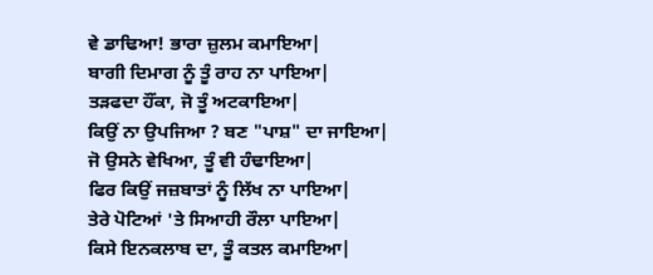ਵੇ ਡਾਢਿਆ! ਭਾਰਾ ਜ਼ੁਲਮ ਕਮਾਇਆ|
ਬਾਗੀ ਦਿਮਾਗ ਨੂੰ ਤੂੰ ਰਾਹ ਨਾ ਪਾਇਆ|
ਤੜਫਦਾ ਹੌਂਕਾ, ਜੋ ਤੂੰ ਅਟਕਾਇਆ|
ਕਿਉਂ ਨਾ ਉਪਜਿਆ ? ਬਣ "ਪਾਸ਼" ਦਾ ਜਾਇਆ|
ਜੋ ਉਸਨੇ ਵੇਖਿਆ, ਤੂੰ ਵੀ ਹੰਢਾਇਆ|
ਫਿਰ ਕਿਉਂ ਜਜ਼ਬਾਤਾਂ ਨੂੰ ਲਿੱਖ ਨਾ ਪਾਇਆ|
ਤੇਰੇ ਪੋਟਿਆਂ 'ਤੇ ਸਿਆਹੀ ਰੌਲਾ ਪਾਇਆ|
ਕਿਸੇ ਇਨਕਲਾਬ ਦਾ, ਤੂੰ ਕਤਲ ਕਮਾਇਆ|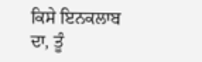ਕਿਸੇ ਇਨਕਲਾਬ ਦਾ, ਤੂੰ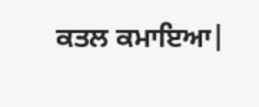ਕਤਲ ਕਮਾਇਆ|